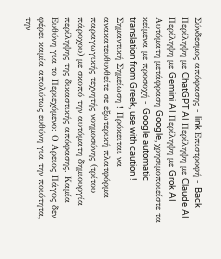Σύνδεσμος απόφασης - link Επιστροφή - Back Περίληψη με ChatGPT AI Περίληψη με Claude AI Περίληψη με Gemini AI Περίληψη με Grok AI Αυτόματη μετάφραση Google, χρησιμοποιείστε τα κείμενα με προσοχή - Google automatic translation from Greek, use with caution ! Σημαντική Σημείωση ! Πρόκειται να ανακατευθυνθείτε σε εξωτερική πλατφόρμα παραγωγικής τεχνητής νοημοσύνης (τρίτου πάροχου) με σκοπό την αυτόματη δημιουργία περίληψης της δικαστικής απόφασης. Καμία Ευθύνη για το Περιεχόμενο: Ο Αρειος Πάγος δεν φέρει καμία απολύτως ευθύνη για την ποιότητα, την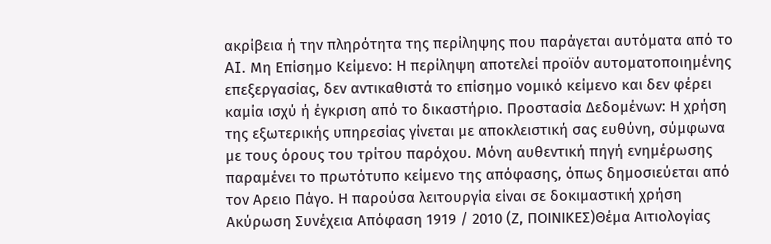ακρίβεια ή την πληρότητα της περίληψης που παράγεται αυτόματα από το AI. Μη Επίσημο Κείμενο: Η περίληψη αποτελεί προϊόν αυτοματοποιημένης επεξεργασίας, δεν αντικαθιστά το επίσημο νομικό κείμενο και δεν φέρει καμία ισχύ ή έγκριση από το δικαστήριο. Προστασία Δεδομένων: Η χρήση της εξωτερικής υπηρεσίας γίνεται με αποκλειστική σας ευθύνη, σύμφωνα με τους όρους του τρίτου παρόχου. Μόνη αυθεντική πηγή ενημέρωσης παραμένει το πρωτότυπο κείμενο της απόφασης, όπως δημοσιεύεται από τον Αρειο Πάγο. Η παρούσα λειτουργία είναι σε δοκιμαστική χρήση Ακύρωση Συνέχεια Απόφαση 1919 / 2010 (Ζ, ΠΟΙΝΙΚΕΣ)Θέμα Αιτιολογίας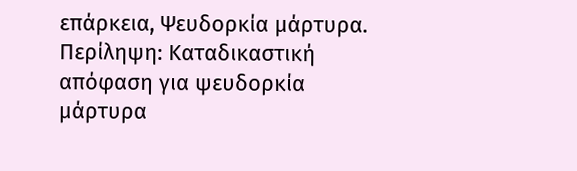επάρκεια, Ψευδορκία μάρτυρα. Περίληψη: Καταδικαστική απόφαση για ψευδορκία μάρτυρα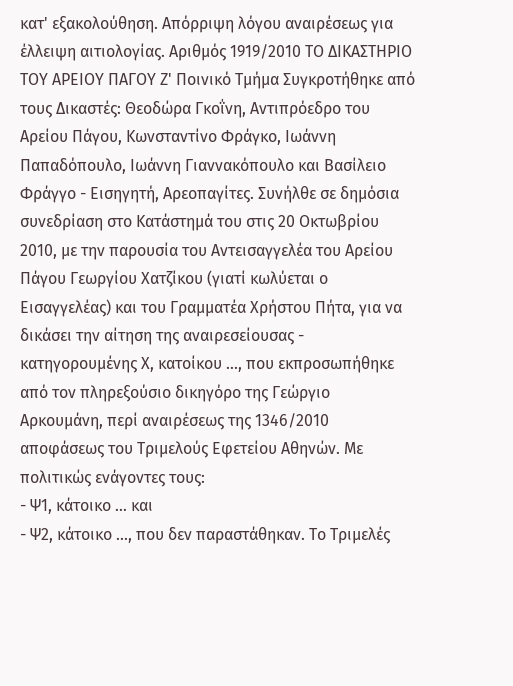κατ' εξακολούθηση. Απόρριψη λόγου αναιρέσεως για έλλειψη αιτιολογίας. Αριθμός 1919/2010 ΤΟ ΔΙΚΑΣΤΗΡΙΟ ΤΟΥ ΑΡΕΙΟΥ ΠΑΓΟΥ Ζ' Ποινικό Τμήμα Συγκροτήθηκε από τους Δικαστές: Θεοδώρα Γκοΐνη, Αντιπρόεδρο του Αρείου Πάγου, Κωνσταντίνο Φράγκο, Ιωάννη Παπαδόπουλο, Ιωάννη Γιαννακόπουλο και Βασίλειο Φράγγο - Εισηγητή, Αρεοπαγίτες. Συνήλθε σε δημόσια συνεδρίαση στο Κατάστημά του στις 20 Οκτωβρίου 2010, με την παρουσία του Αντεισαγγελέα του Αρείου Πάγου Γεωργίου Χατζίκου (γιατί κωλύεται ο Εισαγγελέας) και του Γραμματέα Χρήστου Πήτα, για να δικάσει την αίτηση της αναιρεσείουσας - κατηγορουμένης Χ, κατοίκου ..., που εκπροσωπήθηκε από τον πληρεξούσιο δικηγόρο της Γεώργιο Αρκουμάνη, περί αναιρέσεως της 1346/2010 αποφάσεως του Τριμελούς Εφετείου Αθηνών. Με πολιτικώς ενάγοντες τους:
- Ψ1, κάτοικο ... και
- Ψ2, κάτοικο ..., που δεν παραστάθηκαν. Το Τριμελές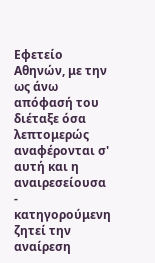Εφετείο Αθηνών, με την ως άνω απόφασή του διέταξε όσα λεπτομερώς αναφέρονται σ' αυτή και η αναιρεσείουσα - κατηγορούμενη ζητεί την αναίρεση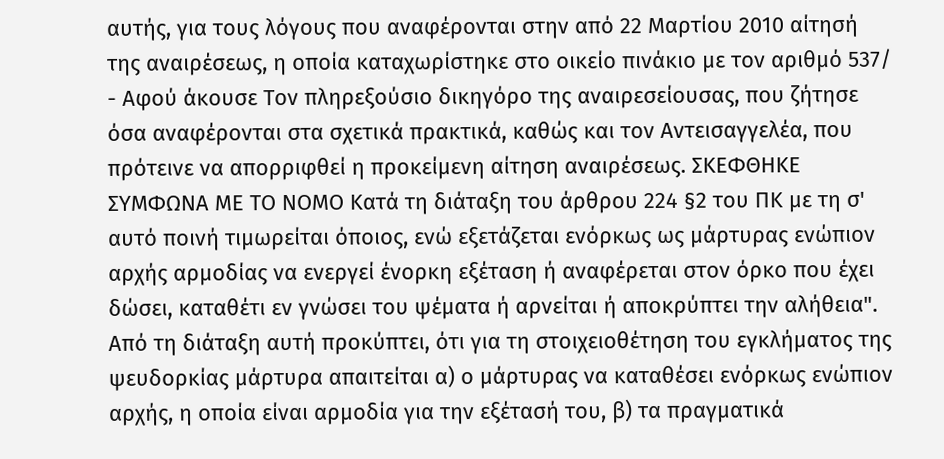αυτής, για τους λόγους που αναφέρονται στην από 22 Μαρτίου 2010 αίτησή της αναιρέσεως, η οποία καταχωρίστηκε στο οικείο πινάκιο με τον αριθμό 537/
- Αφού άκουσε Τον πληρεξούσιο δικηγόρο της αναιρεσείουσας, που ζήτησε όσα αναφέρονται στα σχετικά πρακτικά, καθώς και τον Αντεισαγγελέα, που πρότεινε να απορριφθεί η προκείμενη αίτηση αναιρέσεως. ΣΚΕΦΘΗΚΕ ΣΥΜΦΩΝΑ ΜΕ ΤΟ ΝΟΜΟ Κατά τη διάταξη του άρθρου 224 §2 του ΠΚ με τη σ' αυτό ποινή τιμωρείται όποιος, ενώ εξετάζεται ενόρκως ως μάρτυρας ενώπιον αρχής αρμοδίας να ενεργεί ένορκη εξέταση ή αναφέρεται στον όρκο που έχει δώσει, καταθέτι εν γνώσει του ψέματα ή αρνείται ή αποκρύπτει την αλήθεια". Από τη διάταξη αυτή προκύπτει, ότι για τη στοιχειοθέτηση του εγκλήματος της ψευδορκίας μάρτυρα απαιτείται α) ο μάρτυρας να καταθέσει ενόρκως ενώπιον αρχής, η οποία είναι αρμοδία για την εξέτασή του, β) τα πραγματικά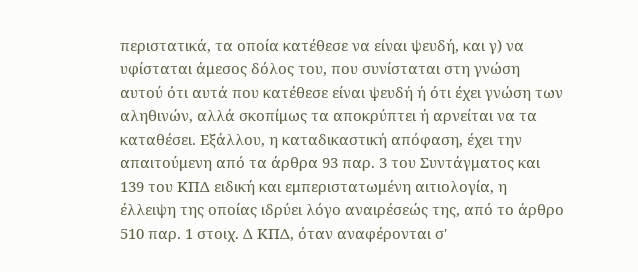περιστατικά, τα οποία κατέθεσε να είναι ψευδή, και γ) να υφίσταται άμεσος δόλος του, που συνίσταται στη γνώση αυτού ότι αυτά που κατέθεσε είναι ψευδή ή ότι έχει γνώση των αληθινών, αλλά σκοπίμως τα αποκρύπτει ή αρνείται να τα καταθέσει. Εξάλλου, η καταδικαστική απόφαση, έχει την απαιτούμενη από τα άρθρα 93 παρ. 3 του Συντάγματος και 139 του ΚΠΔ ειδική και εμπεριστατωμένη αιτιολογία, η έλλειψη της οποίας ιδρύει λόγο αναιρέσεώς της, από το άρθρο 510 παρ. 1 στοιχ. Δ ΚΠΔ, όταν αναφέρονται σ'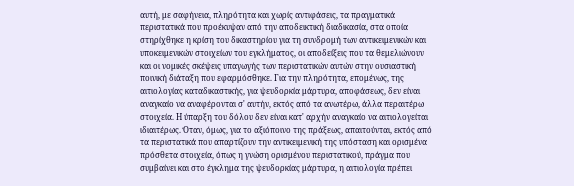αυτή, με σαφήνεια, πληρότητα και χωρίς αντιφάσεις, τα πραγματικά περιστατικά που προέκυψαν από την αποδεικτική διαδικασία, στα οποία στηρίχθηκε η κρίση του δικαστηρίου για τη συνδρομή των αντικειμενικών και υποκειμενικών στοιχείων του εγκλήματος, οι αποδείξεις που τα θεμελιώνουν και οι νομικές σκέψεις υπαγωγής των περιστατικών αυτών στην ουσιαστική ποινική διάταξη που εφαρμόσθηκε. Για την πληρότητα, επομένως, της αιτιολογίας καταδικαστικής, για ψευδορκία μάρτυρα, αποφάσεως, δεν είναι αναγκαίο να αναφέρονται σ' αυτήν, εκτός από τα ανωτέρω, άλλα περαιτέρω στοιχεία. Η ύπαρξη του δόλου δεν είναι κατ' αρχήν αναγκαίο να αιτιολογείται ιδιαιτέρως. Όταν, όμως, για το αξιόποινο της πράξεως, απαιτούνται, εκτός από τα περιστατικά που απαρτίζουν την αντικειμενική της υπόσταση και ορισμένα πρόσθετα στοιχεία, όπως η γνώση ορισμένου περιστατικού, πράγμα που συμβαίνει και στο έγκλημα της ψευδορκίας μάρτυρα, η αιτιολογία πρέπει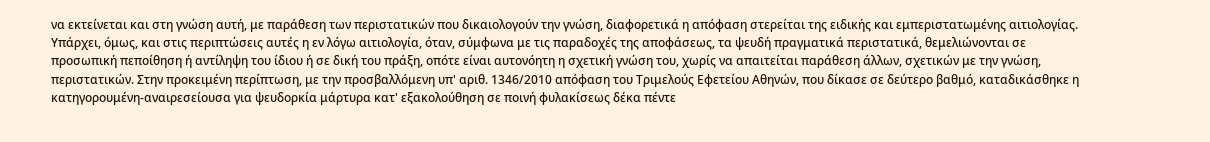να εκτείνεται και στη γνώση αυτή, με παράθεση των περιστατικών που δικαιολογούν την γνώση, διαφορετικά η απόφαση στερείται της ειδικής και εμπεριστατωμένης αιτιολογίας. Υπάρχει, όμως, και στις περιπτώσεις αυτές η εν λόγω αιτιολογία, όταν, σύμφωνα με τις παραδοχές της αποφάσεως, τα ψευδή πραγματικά περιστατικά, θεμελιώνονται σε προσωπική πεποίθηση ή αντίληψη του ίδιου ή σε δική του πράξη, οπότε είναι αυτονόητη η σχετική γνώση του, χωρίς να απαιτείται παράθεση άλλων, σχετικών με την γνώση, περιστατικών. Στην προκειμένη περίπτωση, με την προσβαλλόμενη υπ' αριθ. 1346/2010 απόφαση του Τριμελούς Εφετείου Αθηνών, που δίκασε σε δεύτερο βαθμό, καταδικάσθηκε η κατηγορουμένη-αναιρεσείουσα για ψευδορκία μάρτυρα κατ' εξακολούθηση σε ποινή φυλακίσεως δέκα πέντε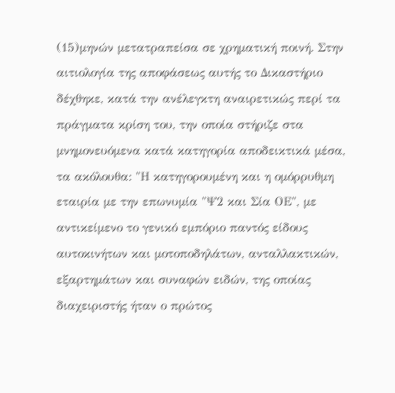(15)μηνών μετατραπείσα σε χρηματική ποινή. Στην αιτιολογία της αποφάσεως αυτής το Δικαστήριο δέχθηκε, κατά την ανέλεγκτη αναιρετικώς περί τα πράγματα κρίση του, την οποία στήριζε στα μνημονευόμενα κατά κατηγορία αποδεικτικά μέσα, τα ακόλουθα: "Η κατηγορουμένη και η ομόρρυθμη εταιρία με την επωνυμία "Ψ2 και Σία ΟΕ", με αντικείμενο το γενικό εμπόριο παντός είδους αυτοκινήτων και μοτοποδηλάτων, ανταλλακτικών, εξαρτημάτων και συναφών ειδών, της οποίας διαχειριστής ήταν ο πρώτος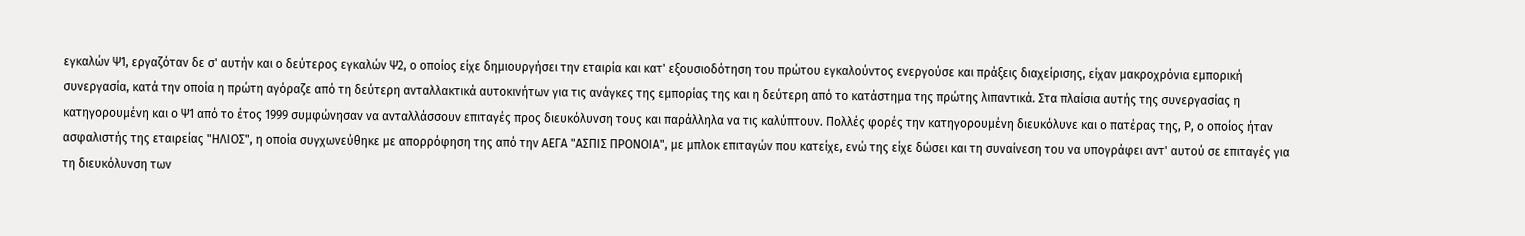εγκαλών Ψ1, εργαζόταν δε σ' αυτήν και ο δεύτερος εγκαλών Ψ2, ο οποίος είχε δημιουργήσει την εταιρία και κατ' εξουσιοδότηση του πρώτου εγκαλούντος ενεργούσε και πράξεις διαχείρισης, είχαν μακροχρόνια εμπορική συνεργασία, κατά την οποία η πρώτη αγόραζε από τη δεύτερη ανταλλακτικά αυτοκινήτων για τις ανάγκες της εμπορίας της και η δεύτερη από το κατάστημα της πρώτης λιπαντικά. Στα πλαίσια αυτής της συνεργασίας η κατηγορουμένη και ο Ψ1 από το έτος 1999 συμφώνησαν να ανταλλάσσουν επιταγές προς διευκόλυνση τους και παράλληλα να τις καλύπτουν. Πολλές φορές την κατηγορουμένη διευκόλυνε και ο πατέρας της, Ρ, ο οποίος ήταν ασφαλιστής της εταιρείας "ΗΛΙΟΣ", η οποία συγχωνεύθηκε με απορρόφηση της από την ΑΕΓΑ "ΑΣΠΙΣ ΠΡΟΝΟΙΑ", με μπλοκ επιταγών που κατείχε, ενώ της είχε δώσει και τη συναίνεση του να υπογράφει αντ' αυτού σε επιταγές για τη διευκόλυνση των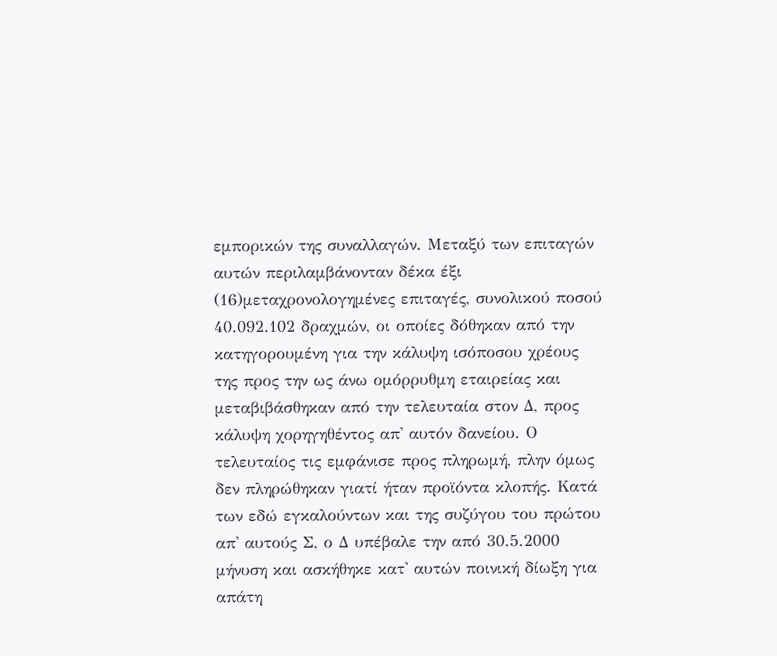εμπορικών της συναλλαγών. Μεταξύ των επιταγών αυτών περιλαμβάνονταν δέκα έξι
(16)μεταχρονολογημένες επιταγές, συνολικού ποσού 40.092.102 δραχμών, οι οποίες δόθηκαν από την κατηγορουμένη για την κάλυψη ισόποσου χρέους της προς την ως άνω ομόρρυθμη εταιρείας και μεταβιβάσθηκαν από την τελευταία στον Δ, προς κάλυψη χορηγηθέντος απ' αυτόν δανείου. Ο τελευταίος τις εμφάνισε προς πληρωμή, πλην όμως δεν πληρώθηκαν γιατί ήταν προϊόντα κλοπής. Κατά των εδώ εγκαλούντων και της συζύγου του πρώτου απ' αυτούς Σ, ο Δ υπέβαλε την από 30.5.2000 μήνυση και ασκήθηκε κατ' αυτών ποινική δίωξη για απάτη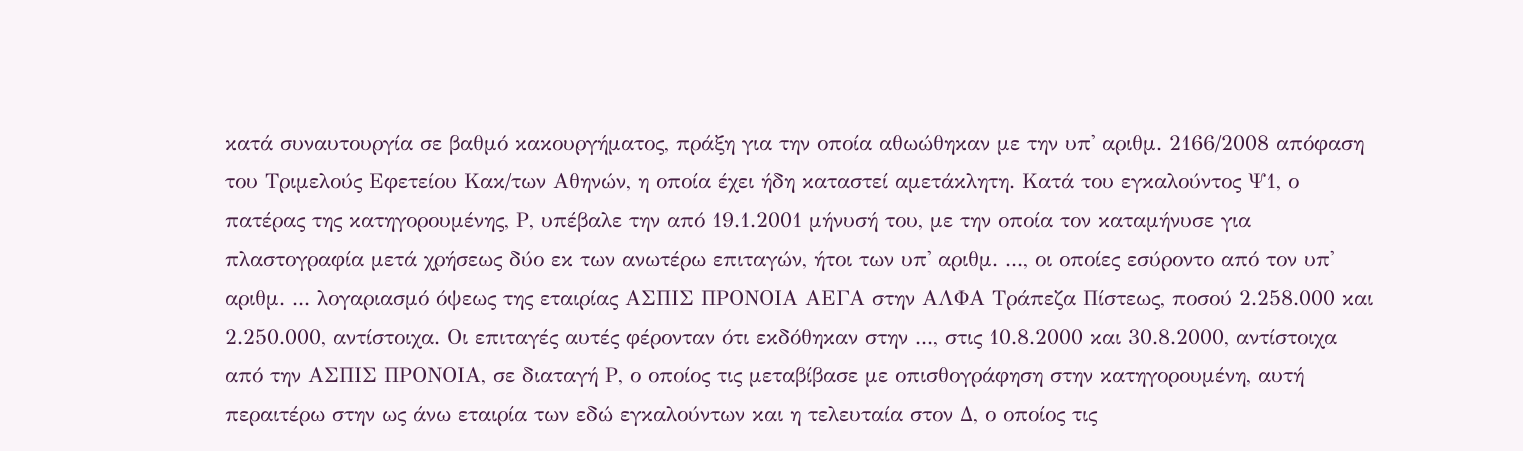κατά συναυτουργία σε βαθμό κακουργήματος, πράξη για την οποία αθωώθηκαν με την υπ' αριθμ. 2166/2008 απόφαση του Τριμελούς Εφετείου Κακ/των Αθηνών, η οποία έχει ήδη καταστεί αμετάκλητη. Κατά του εγκαλούντος Ψ1, ο πατέρας της κατηγορουμένης, Ρ, υπέβαλε την από 19.1.2001 μήνυσή του, με την οποία τον καταμήνυσε για πλαστογραφία μετά χρήσεως δύο εκ των ανωτέρω επιταγών, ήτοι των υπ' αριθμ. ..., οι οποίες εσύροντο από τον υπ' αριθμ. ... λογαριασμό όψεως της εταιρίας ΑΣΠΙΣ ΠΡΟΝΟΙΑ ΑΕΓΑ στην ΑΛΦΑ Τράπεζα Πίστεως, ποσού 2.258.000 και 2.250.000, αντίστοιχα. Οι επιταγές αυτές φέρονταν ότι εκδόθηκαν στην ..., στις 10.8.2000 και 30.8.2000, αντίστοιχα από την ΑΣΠΙΣ ΠΡΟΝΟΙΑ, σε διαταγή Ρ, ο οποίος τις μεταβίβασε με οπισθογράφηση στην κατηγορουμένη, αυτή περαιτέρω στην ως άνω εταιρία των εδώ εγκαλούντων και η τελευταία στον Δ, ο οποίος τις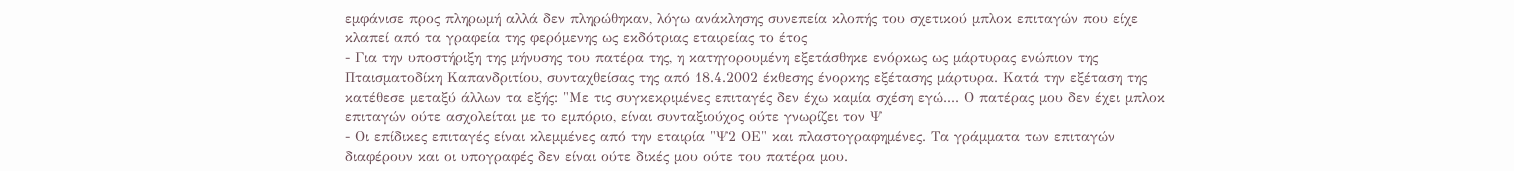εμφάνισε προς πληρωμή αλλά δεν πληρώθηκαν, λόγω ανάκλησης συνεπεία κλοπής του σχετικού μπλοκ επιταγών που είχε κλαπεί από τα γραφεία της φερόμενης ως εκδότριας εταιρείας το έτος
- Για την υποστήριξη της μήνυσης του πατέρα της, η κατηγορουμένη εξετάσθηκε ενόρκως ως μάρτυρας ενώπιον της Πταισματοδίκη Καπανδριτίου, συνταχθείσας της από 18.4.2002 έκθεσης ένορκης εξέτασης μάρτυρα. Κατά την εξέταση της κατέθεσε μεταξύ άλλων τα εξής: "Με τις συγκεκριμένες επιταγές δεν έχω καμία σχέση εγώ.... Ο πατέρας μου δεν έχει μπλοκ επιταγών ούτε ασχολείται με το εμπόριο, είναι συνταξιούχος ούτε γνωρίζει τον Ψ
- Οι επίδικες επιταγές είναι κλεμμένες από την εταιρία "Ψ2 ΟΕ" και πλαστογραφημένες. Τα γράμματα των επιταγών διαφέρουν και οι υπογραφές δεν είναι ούτε δικές μου ούτε του πατέρα μου.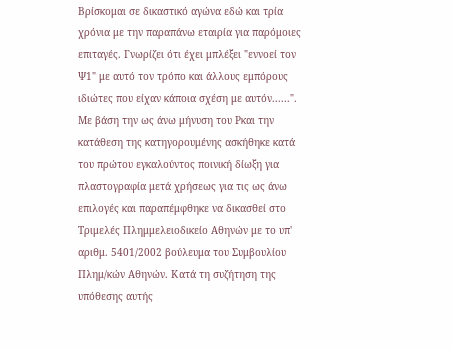Βρίσκομαι σε δικαστικό αγώνα εδώ και τρία χρόνια με την παραπάνω εταιρία για παρόμοιες επιταγές. Γνωρίζει ότι έχει μπλέξει "εννοεί τον Ψ1" με αυτό τον τρόπο και άλλους εμπόρους ιδιώτες που είχαν κάποια σχέση με αυτόν......". Με βάση την ως άνω μήνυση του Ρκαι την κατάθεση της κατηγορουμένης ασκήθηκε κατά του πρώτου εγκαλούντος ποινική δίωξη για πλαστογραφία μετά χρήσεως για τις ως άνω επιλογές και παραπέμφθηκε να δικασθεί στο Τριμελές Πλημμελειοδικείο Αθηνών με το υπ' αριθμ. 5401/2002 βούλευμα του Συμβουλίου Πλημ/κών Αθηνών. Κατά τη συζήτηση της υπόθεσης αυτής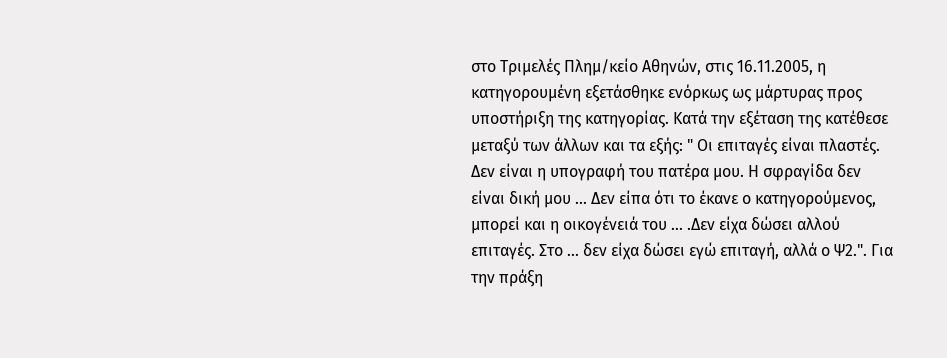στο Τριμελές Πλημ/κείο Αθηνών, στις 16.11.2005, η κατηγορουμένη εξετάσθηκε ενόρκως ως μάρτυρας προς υποστήριξη της κατηγορίας. Κατά την εξέταση της κατέθεσε μεταξύ των άλλων και τα εξής: " Οι επιταγές είναι πλαστές. Δεν είναι η υπογραφή του πατέρα μου. Η σφραγίδα δεν είναι δική μου ... Δεν είπα ότι το έκανε ο κατηγορούμενος, μπορεί και η οικογένειά του ... .Δεν είχα δώσει αλλού επιταγές. Στο ... δεν είχα δώσει εγώ επιταγή, αλλά ο Ψ2.". Για την πράξη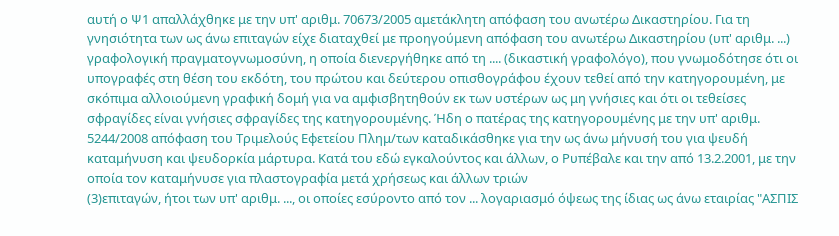αυτή ο Ψ1 απαλλάχθηκε με την υπ' αριθμ. 70673/2005 αμετάκλητη απόφαση του ανωτέρω Δικαστηρίου. Για τη γνησιότητα των ως άνω επιταγών είχε διαταχθεί με προηγούμενη απόφαση του ανωτέρω Δικαστηρίου (υπ' αριθμ. ...) γραφολογική πραγματογνωμοσύνη, η οποία διενεργήθηκε από τη .... (δικαστική γραφολόγο), που γνωμοδότησε ότι οι υπογραφές στη θέση του εκδότη, του πρώτου και δεύτερου οπισθογράφου έχουν τεθεί από την κατηγορουμένη, με σκόπιμα αλλοιούμενη γραφική δομή για να αμφισβητηθούν εκ των υστέρων ως μη γνήσιες και ότι οι τεθείσες σφραγίδες είναι γνήσιες σφραγίδες της κατηγορουμένης. Ήδη ο πατέρας της κατηγορουμένης με την υπ' αριθμ. 5244/2008 απόφαση του Τριμελούς Εφετείου Πλημ/των καταδικάσθηκε για την ως άνω μήνυσή του για ψευδή καταμήνυση και ψευδορκία μάρτυρα. Κατά του εδώ εγκαλούντος και άλλων, ο Ρυπέβαλε και την από 13.2.2001, με την οποία τον καταμήνυσε για πλαστογραφία μετά χρήσεως και άλλων τριών
(3)επιταγών, ήτοι των υπ' αριθμ. ..., οι οποίες εσύροντο από τον ... λογαριασμό όψεως της ίδιας ως άνω εταιρίας "ΑΣΠΙΣ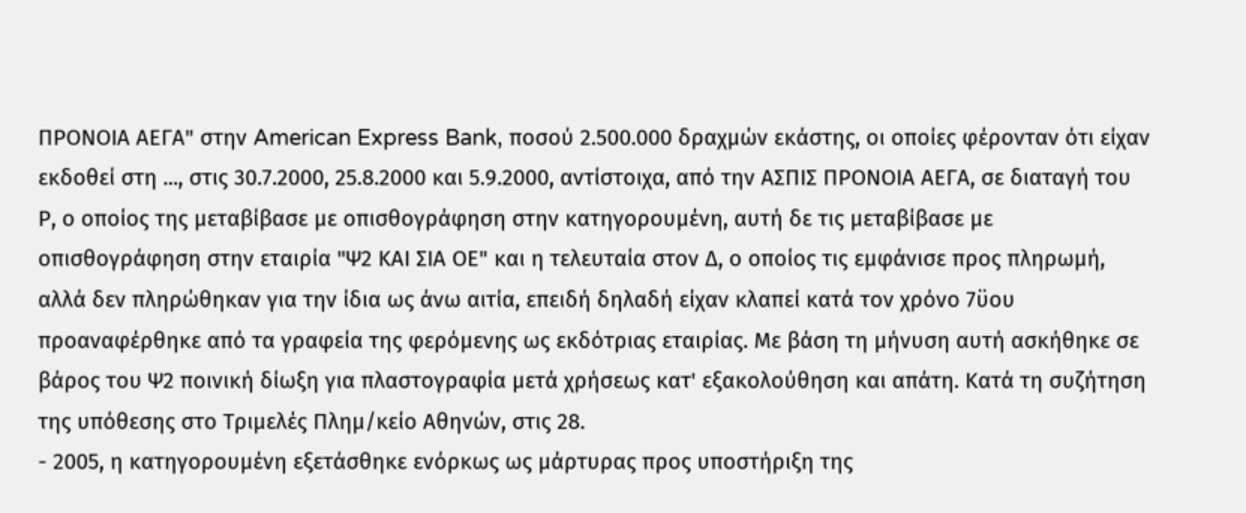ΠΡΟΝΟΙΑ ΑΕΓΑ" στην American Express Bank, ποσού 2.500.000 δραχμών εκάστης, οι οποίες φέρονταν ότι είχαν εκδοθεί στη ..., στις 30.7.2000, 25.8.2000 και 5.9.2000, αντίστοιχα, από την ΑΣΠΙΣ ΠΡΟΝΟΙΑ ΑΕΓΑ, σε διαταγή του Ρ, ο οποίος της μεταβίβασε με οπισθογράφηση στην κατηγορουμένη, αυτή δε τις μεταβίβασε με οπισθογράφηση στην εταιρία "Ψ2 ΚΑΙ ΣΙΑ ΟΕ" και η τελευταία στον Δ, ο οποίος τις εμφάνισε προς πληρωμή, αλλά δεν πληρώθηκαν για την ίδια ως άνω αιτία, επειδή δηλαδή είχαν κλαπεί κατά τον χρόνο 7ϋου προαναφέρθηκε από τα γραφεία της φερόμενης ως εκδότριας εταιρίας. Με βάση τη μήνυση αυτή ασκήθηκε σε βάρος του Ψ2 ποινική δίωξη για πλαστογραφία μετά χρήσεως κατ' εξακολούθηση και απάτη. Κατά τη συζήτηση της υπόθεσης στο Τριμελές Πλημ/κείο Αθηνών, στις 28.
- 2005, η κατηγορουμένη εξετάσθηκε ενόρκως ως μάρτυρας προς υποστήριξη της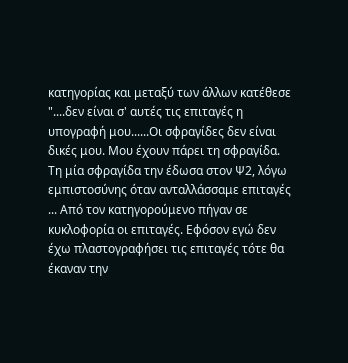κατηγορίας και μεταξύ των άλλων κατέθεσε "....δεν είναι σ' αυτές τις επιταγές η υπογραφή μου......Οι σφραγίδες δεν είναι δικές μου. Μου έχουν πάρει τη σφραγίδα. Τη μία σφραγίδα την έδωσα στον Ψ2, λόγω εμπιστοσύνης όταν ανταλλάσσαμε επιταγές ... Από τον κατηγορούμενο πήγαν σε κυκλοφορία οι επιταγές. Εφόσον εγώ δεν έχω πλαστογραφήσει τις επιταγές τότε θα έκαναν την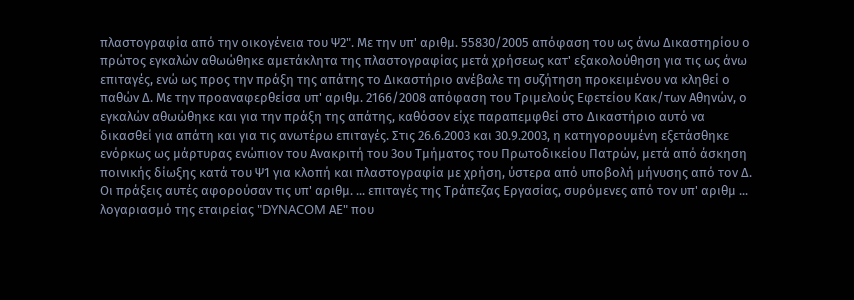πλαστογραφία από την οικογένεια του Ψ2". Με την υπ' αριθμ. 55830/2005 απόφαση του ως άνω Δικαστηρίου ο πρώτος εγκαλών αθωώθηκε αμετάκλητα της πλαστογραφίας μετά χρήσεως κατ' εξακολούθηση για τις ως άνω επιταγές, ενώ ως προς την πράξη της απάτης το Δικαστήριο ανέβαλε τη συζήτηση προκειμένου να κληθεί ο παθών Δ. Με την προαναφερθείσα υπ' αριθμ. 2166/2008 απόφαση του Τριμελούς Εφετείου Κακ/των Αθηνών, ο εγκαλών αθωώθηκε και για την πράξη της απάτης, καθόσον είχε παραπεμφθεί στο Δικαστήριο αυτό να δικασθεί για απάτη και για τις ανωτέρω επιταγές. Στις 26.6.2003 και 30.9.2003, η κατηγορουμένη εξετάσθηκε ενόρκως ως μάρτυρας ενώπιον του Ανακριτή του 3ου Τμήματος του Πρωτοδικείου Πατρών, μετά από άσκηση ποινικής δίωξης κατά του Ψ1 για κλοπή και πλαστογραφία με χρήση, ύστερα από υποβολή μήνυσης από τον Δ. Οι πράξεις αυτές αφορούσαν τις υπ' αριθμ. ... επιταγές της Τράπεζας Εργασίας, συρόμενες από τον υπ' αριθμ ... λογαριασμό της εταιρείας "DYNACOM ΑΕ" που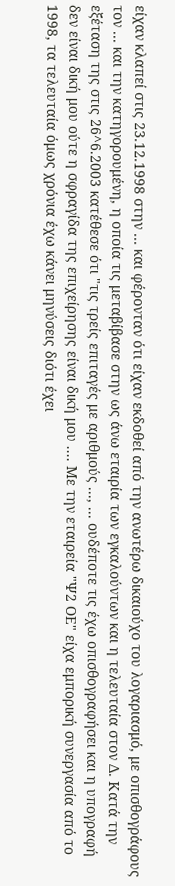είχαν κλαπεί στις 23.12.1998 στην ... και φέρονταν ότι είχαν εκδοθεί από την ανωτέρω δικαιούχο του λογαριασμό, με οπισθογράφους τον ... και την κατηγορουμένη, η οποία τις μεταβίβασε στην ως άνω εταιρία των εγκαλούντων και η τελευταία στον Δ. Κατά την εξέταση της στις 26^6.2003 κατέθεσε ότι "τις τρείς επιταγές με αριθμούς ..., ... ουδέποτε τις έχω οπισθογραφήσει και η υπογραφή δεν είναι δική μου ούτε η σφραγίδα της επιχείρησης είναι δική μου .... Με την εταιρεία "Ψ2 ΟΕ" είχα εμπορική συνεργασία από το 1998, τα τελευταία όμως χρόνια έχω κάνει μηνύσεις διότι έχει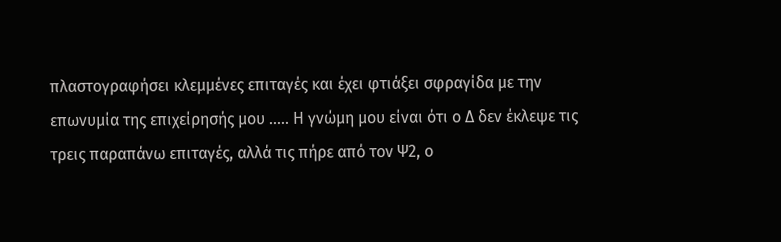πλαστογραφήσει κλεμμένες επιταγές και έχει φτιάξει σφραγίδα με την επωνυμία της επιχείρησής μου ..... Η γνώμη μου είναι ότι ο Δ δεν έκλεψε τις τρεις παραπάνω επιταγές, αλλά τις πήρε από τον Ψ2, ο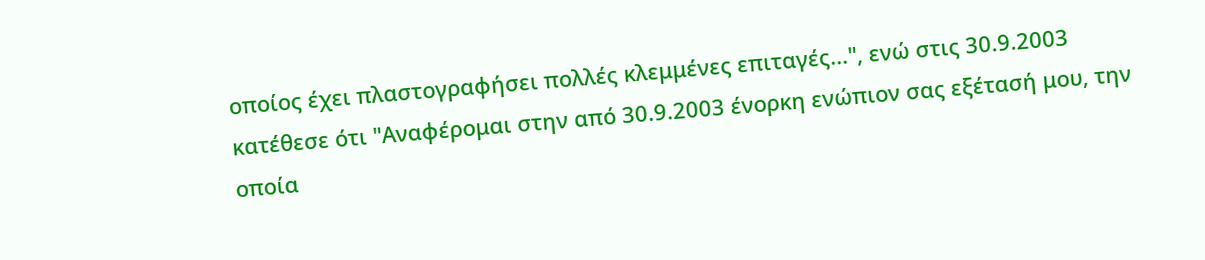οποίος έχει πλαστογραφήσει πολλές κλεμμένες επιταγές...", ενώ στις 30.9.2003 κατέθεσε ότι "Αναφέρομαι στην από 30.9.2003 ένορκη ενώπιον σας εξέτασή μου, την οποία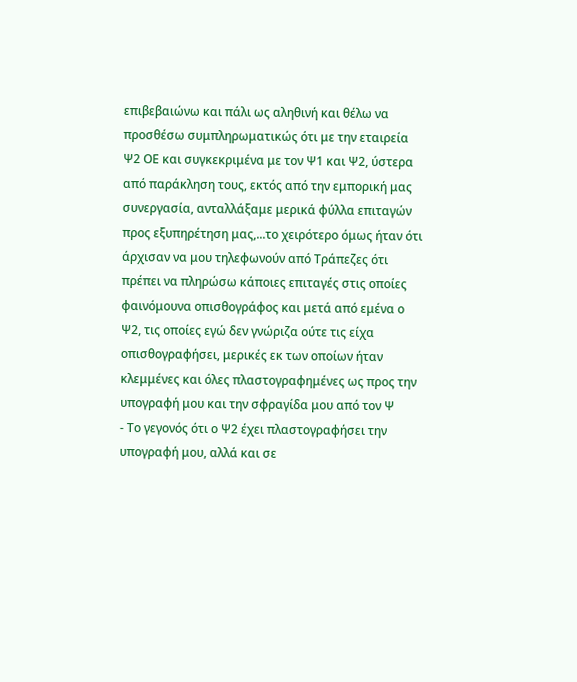επιβεβαιώνω και πάλι ως αληθινή και θέλω να προσθέσω συμπληρωματικώς ότι με την εταιρεία Ψ2 ΟΕ και συγκεκριμένα με τον Ψ1 και Ψ2, ύστερα από παράκληση τους, εκτός από την εμπορική μας συνεργασία, ανταλλάξαμε μερικά φύλλα επιταγών προς εξυπηρέτηση μας,...το χειρότερο όμως ήταν ότι άρχισαν να μου τηλεφωνούν από Τράπεζες ότι πρέπει να πληρώσω κάποιες επιταγές στις οποίες φαινόμουνα οπισθογράφος και μετά από εμένα ο Ψ2, τις οποίες εγώ δεν γνώριζα ούτε τις είχα οπισθογραφήσει, μερικές εκ των οποίων ήταν κλεμμένες και όλες πλαστογραφημένες ως προς την υπογραφή μου και την σφραγίδα μου από τον Ψ
- Το γεγονός ότι ο Ψ2 έχει πλαστογραφήσει την υπογραφή μου, αλλά και σε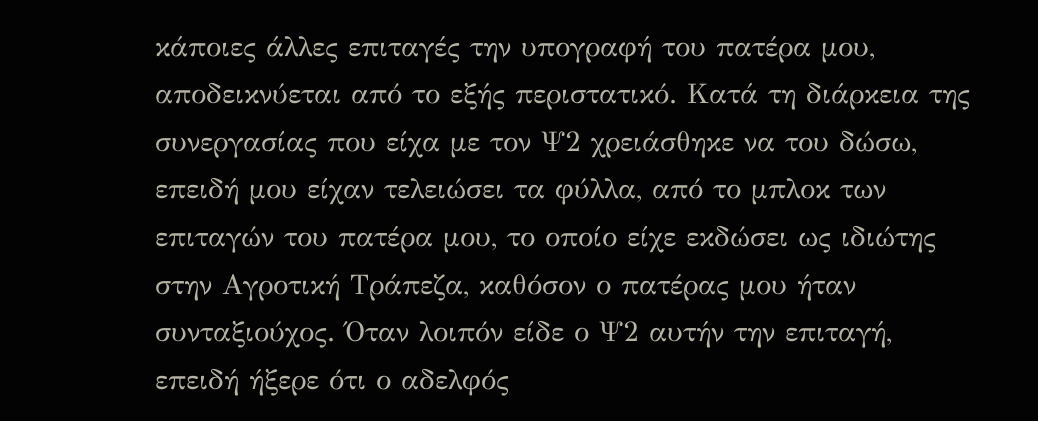κάποιες άλλες επιταγές την υπογραφή του πατέρα μου, αποδεικνύεται από το εξής περιστατικό. Κατά τη διάρκεια της συνεργασίας που είχα με τον Ψ2 χρειάσθηκε να του δώσω, επειδή μου είχαν τελειώσει τα φύλλα, από το μπλοκ των επιταγών του πατέρα μου, το οποίο είχε εκδώσει ως ιδιώτης στην Αγροτική Τράπεζα, καθόσον ο πατέρας μου ήταν συνταξιούχος. Όταν λοιπόν είδε ο Ψ2 αυτήν την επιταγή, επειδή ήξερε ότι ο αδελφός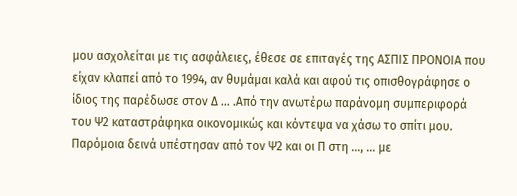μου ασχολείται με τις ασφάλειες, έθεσε σε επιταγές της ΑΣΠΙΣ ΠΡΟΝΟΙΑ που είχαν κλαπεί από το 1994, αν θυμάμαι καλά και αφού τις οπισθογράφησε ο ίδιος της παρέδωσε στον Δ ... .Από την ανωτέρω παράνομη συμπεριφορά του Ψ2 καταστράφηκα οικονομικώς και κόντεψα να χάσω το σπίτι μου. Παρόμοια δεινά υπέστησαν από τον Ψ2 και οι Π στη ..., ... με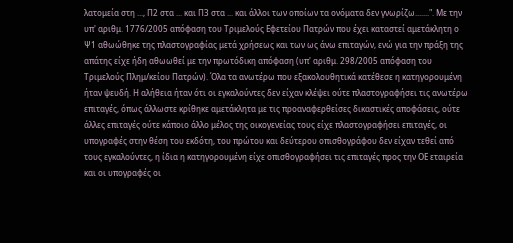λατομεία στη ..., Π2 στα ... και Π3 στα ... και άλλοι των οποίων τα ονόματα δεν γνωρίζω.......". Με την υπ' αριθμ. 1776/2005 απόφαση του Τριμελούς Εφετείου Πατρών που έχει καταστεί αμετάκλητη ο Ψ1 αθωώθηκε της πλαστογραφίας μετά χρήσεως και των ως άνω επιταγών, ενώ για την πράξη της απάτης είχε ήδη αθωωθεί με την πρωτόδικη απόφαση (υπ' αριθμ. 298/2005 απόφαση του Τριμελούς Πλημ/κείου Πατρών). Όλα τα ανωτέρω που εξακολουθητικά κατέθεσε η κατηγορουμένη ήταν ψευδή. Η αλήθεια ήταν ότι οι εγκαλούντες δεν είχαν κλέψει ούτε πλαστογραφήσει τις ανωτέρω επιταγές, όπως άλλωστε κρίθηκε αμετάκλητα με τις προαναφερθείσες δικαστικές αποφάσεις, ούτε άλλες επιταγές ούτε κάποιο άλλο μέλος της οικογενείας τους είχε πλαστογραφήσει επιταγές, οι υπογραφές στην θέση του εκδότη, του πρώτου και δεύτερου οπισθογράφου δεν είχαν τεθεί από τους εγκαλούντες, η ίδια η κατηγορουμένη είχε οπισθογραφήσει τις επιταγές προς την ΟΕ εταιρεία και οι υπογραφές οι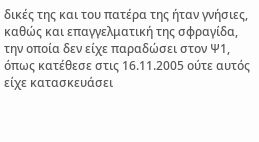δικές της και του πατέρα της ήταν γνήσιες, καθώς και επαγγελματική της σφραγίδα, την οποία δεν είχε παραδώσει στον Ψ1, όπως κατέθεσε στις 16.11.2005 ούτε αυτός είχε κατασκευάσει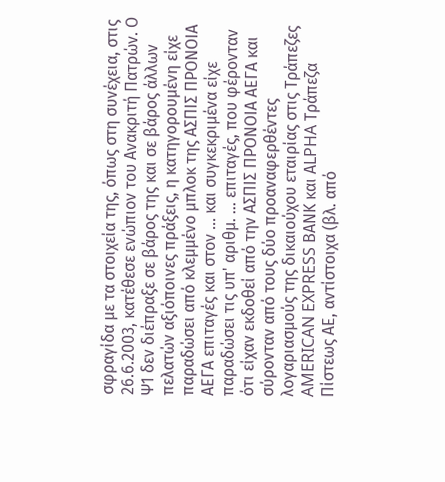σφραγίδα με τα στοιχεία της, όπως στη συνέχεια, στις 26.6.2003, κατέθεσε ενώπιον του Ανακριτή Πατρών. Ο Ψ1 δεν διέπραξε σε βάρος της και σε βάρος άλλων πελατών αξιόποινες πράξεις, η κατηγορουμένη είχε παραδώσει από κλεμμένο μπλοκ της ΑΣΠΙΣ ΠΡΟΝΟΙΑ ΑΕΓΑ επιταγές και στον ... και συγκεκριμένα είχε παραδώσει τις υπ' αριθμ. ... επιταγές, που φέρονταν ότι είχαν εκδοθεί από την ΑΣΠΙΣ ΠΡΟΝΟΙΑ ΑΕΓΑ και σύρονταν από τους δύο προαναφερθέντες λογαριασμούς της δικαιούχου εταιρίας στις Τράπεζες AMERICAN EXPRESS ΒΑΝΚ και ΑLPHA Τράπεζα Πίστεως ΑΕ, αντίστοιχα (βλ. από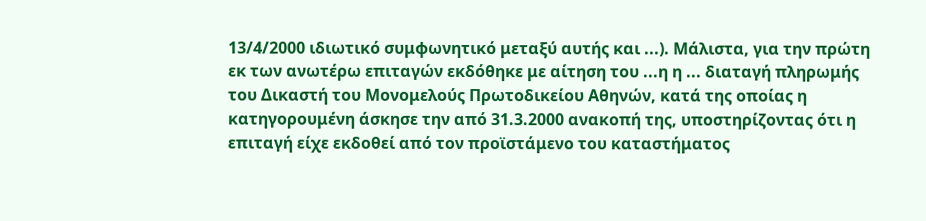13/4/2000 ιδιωτικό συμφωνητικό μεταξύ αυτής και ...). Μάλιστα, για την πρώτη εκ των ανωτέρω επιταγών εκδόθηκε με αίτηση του ...η η ... διαταγή πληρωμής του Δικαστή του Μονομελούς Πρωτοδικείου Αθηνών, κατά της οποίας η κατηγορουμένη άσκησε την από 31.3.2000 ανακοπή της, υποστηρίζοντας ότι η επιταγή είχε εκδοθεί από τον προϊστάμενο του καταστήματος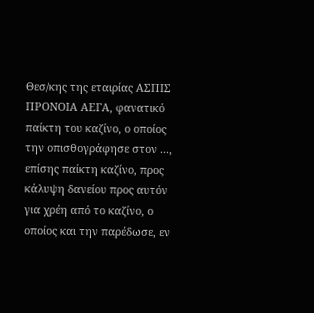Θεσ/κης της εταιρίας ΑΣΠΙΣ ΠΡΟΝΟΙΑ ΑΕΓΑ, φανατικό παίκτη του καζίνο, ο οποίος την οπισθογράφησε στον ..., επίσης παίκτη καζίνο, προς κάλυψη δανείου προς αυτόν για χρέη από το καζίνο, ο οποίος και την παρέδωσε, εν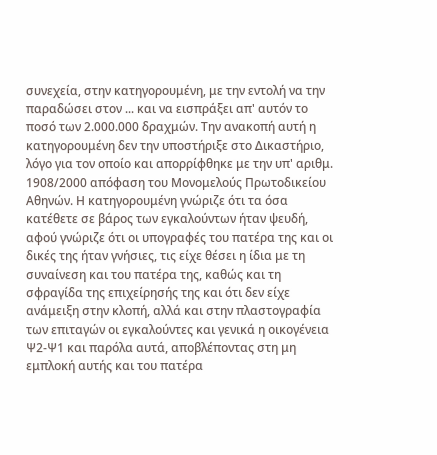συνεχεία, στην κατηγορουμένη, με την εντολή να την παραδώσει στον ... και να εισπράξει απ' αυτόν το ποσό των 2.000.000 δραχμών. Την ανακοπή αυτή η κατηγορουμένη δεν την υποστήριξε στο Δικαστήριο, λόγο για τον οποίο και απορρίφθηκε με την υπ' αριθμ. 1908/2000 απόφαση του Μονομελούς Πρωτοδικείου Αθηνών. Η κατηγορουμένη γνώριζε ότι τα όσα κατέθετε σε βάρος των εγκαλούντων ήταν ψευδή, αφού γνώριζε ότι οι υπογραφές του πατέρα της και οι δικές της ήταν γνήσιες, τις είχε θέσει η ίδια με τη συναίνεση και του πατέρα της, καθώς και τη σφραγίδα της επιχείρησής της και ότι δεν είχε ανάμειξη στην κλοπή, αλλά και στην πλαστογραφία των επιταγών οι εγκαλούντες και γενικά η οικογένεια Ψ2-Ψ1 και παρόλα αυτά, αποβλέποντας στη μη εμπλοκή αυτής και του πατέρα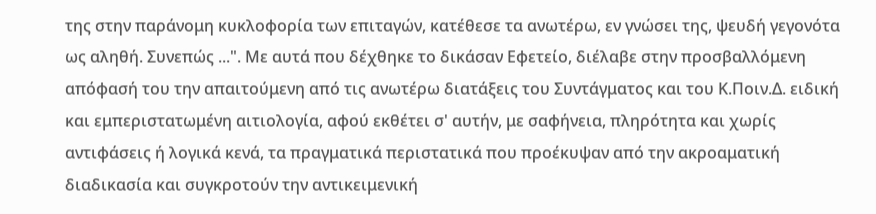της στην παράνομη κυκλοφορία των επιταγών, κατέθεσε τα ανωτέρω, εν γνώσει της, ψευδή γεγονότα ως αληθή. Συνεπώς ...". Με αυτά που δέχθηκε το δικάσαν Εφετείο, διέλαβε στην προσβαλλόμενη απόφασή του την απαιτούμενη από τις ανωτέρω διατάξεις του Συντάγματος και του Κ.Ποιν.Δ. ειδική και εμπεριστατωμένη αιτιολογία, αφού εκθέτει σ' αυτήν, με σαφήνεια, πληρότητα και χωρίς αντιφάσεις ή λογικά κενά, τα πραγματικά περιστατικά που προέκυψαν από την ακροαματική διαδικασία και συγκροτούν την αντικειμενική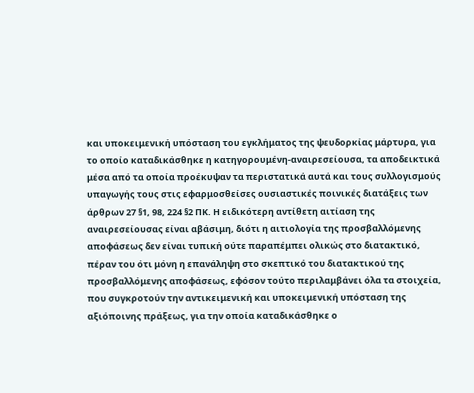και υποκειμενική υπόσταση του εγκλήματος της ψευδορκίας μάρτυρα, για το οποίο καταδικάσθηκε η κατηγορουμένη-αναιρεσείουσα, τα αποδεικτικά μέσα από τα οποία προέκυψαν τα περιστατικά αυτά και τους συλλογισμούς υπαγωγής τους στις εφαρμοσθείσες ουσιαστικές ποινικές διατάξεις των άρθρων 27 §1, 98, 224 §2 ΠΚ. Η ειδικότερη αντίθετη αιτίαση της αναιρεσείουσας είναι αβάσιμη, διότι η αιτιολογία της προσβαλλόμενης αποφάσεως δεν είναι τυπική ούτε παραπέμπει ολικώς στο διατακτικό, πέραν του ότι μόνη η επανάληψη στο σκεπτικό του διατακτικού της προσβαλλόμενης αποφάσεως, εφόσον τούτο περιλαμβάνει όλα τα στοιχεία, που συγκροτούν την αντικειμενική και υποκειμενική υπόσταση της αξιόποινης πράξεως, για την οποία καταδικάσθηκε ο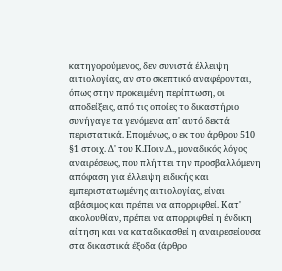κατηγορούμενος, δεν συνιστά έλλειψη αιτιολογίας, αν στο σκεπτικό αναφέρονται, όπως στην προκειμένη περίπτωση, οι αποδείξεις, από τις οποίες το δικαστήριο συνήγαγε τα γενόμενα απ' αυτό δεκτά περιστατικά. Επομένως, ο εκ του άρθρου 510 §1 στοιχ. Δ' του Κ.Ποιν.Δ., μοναδικός λόγος αναιρέσεως, που πλήττει την προσβαλλόμενη απόφαση για έλλειψη ειδικής και εμπεριστατωμένης αιτιολογίας, είναι αβάσιμος και πρέπει να απορριφθεί. Κατ' ακολουθίαν, πρέπει να απορριφθεί η ένδικη αίτηση και να καταδικασθεί η αναιρεσείουσα στα δικαστικά έξοδα (άρθρο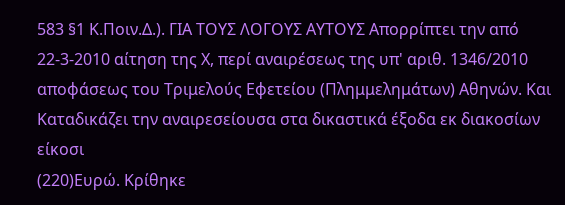583 §1 Κ.Ποιν.Δ.). ΓΙΑ ΤΟΥΣ ΛΟΓΟΥΣ ΑΥΤΟΥΣ Απορρίπτει την από 22-3-2010 αίτηση της Χ, περί αναιρέσεως της υπ' αριθ. 1346/2010 αποφάσεως του Τριμελούς Εφετείου (Πλημμελημάτων) Αθηνών. Και Καταδικάζει την αναιρεσείουσα στα δικαστικά έξοδα εκ διακοσίων είκοσι
(220)Ευρώ. Κρίθηκε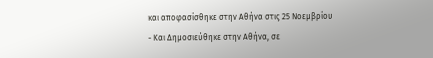και αποφασίσθηκε στην Αθήνα στις 25 Νοεμβρίου
- Και Δημοσιεύθηκε στην Αθήνα, σε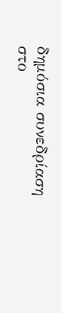δημόσια συνεδρίαση στο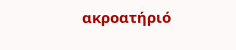ακροατήριό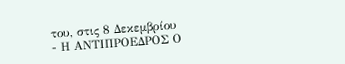του, στις 8 Δεκεμβρίου
- Η ΑΝΤΙΠΡΟΕΔΡΟΣ Ο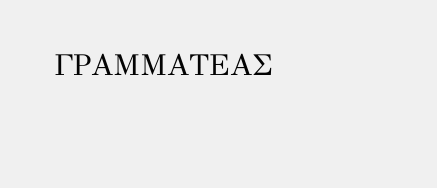ΓΡΑΜΜΑΤΕΑΣ